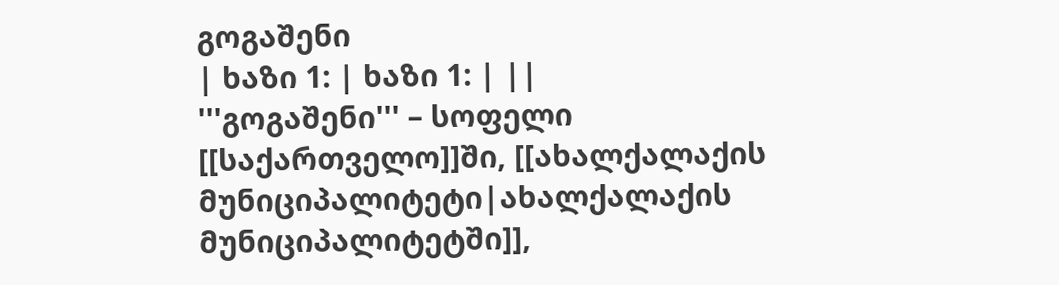გოგაშენი
| ხაზი 1: | ხაზი 1: | ||
'''გოგაშენი''' – სოფელი [[საქართველო]]ში, [[ახალქალაქის მუნიციპალიტეტი|ახალქალაქის მუნიციპალიტეტში]],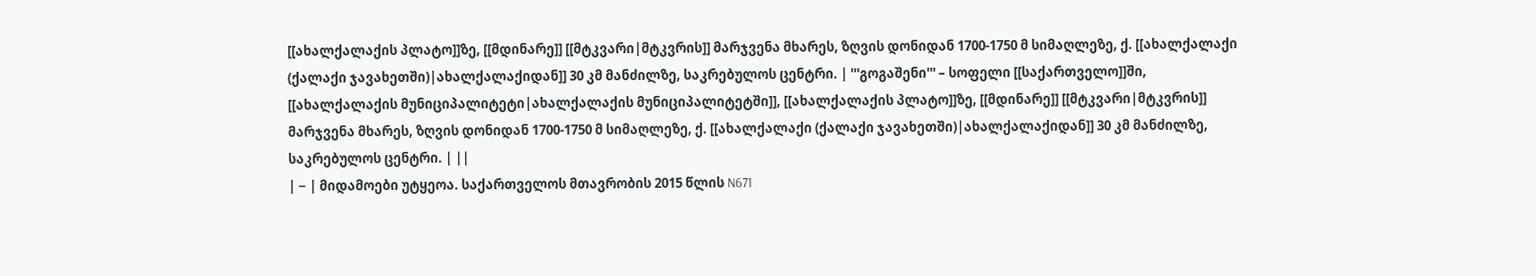[[ახალქალაქის პლატო]]ზე, [[მდინარე]] [[მტკვარი|მტკვრის]] მარჯვენა მხარეს, ზღვის დონიდან 1700-1750 მ სიმაღლეზე, ქ. [[ახალქალაქი (ქალაქი ჯავახეთში)|ახალქალაქიდან]] 30 კმ მანძილზე, საკრებულოს ცენტრი. | '''გოგაშენი''' – სოფელი [[საქართველო]]ში, [[ახალქალაქის მუნიციპალიტეტი|ახალქალაქის მუნიციპალიტეტში]], [[ახალქალაქის პლატო]]ზე, [[მდინარე]] [[მტკვარი|მტკვრის]] მარჯვენა მხარეს, ზღვის დონიდან 1700-1750 მ სიმაღლეზე, ქ. [[ახალქალაქი (ქალაქი ჯავახეთში)|ახალქალაქიდან]] 30 კმ მანძილზე, საკრებულოს ცენტრი. | ||
| − | მიდამოები უტყეოა. საქართველოს მთავრობის 2015 წლის N671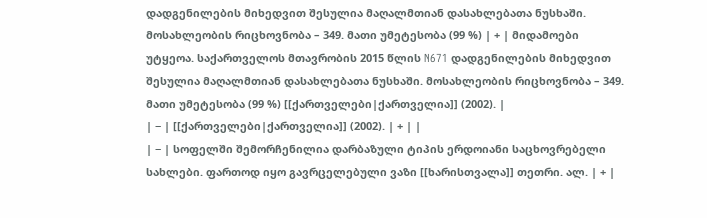დადგენილების მიხედვით შესულია მაღალმთიან დასახლებათა ნუსხაში. მოსახლეობის რიცხოვნობა – 349. მათი უმეტესობა (99 %) | + | მიდამოები უტყეოა. საქართველოს მთავრობის 2015 წლის N671 დადგენილების მიხედვით შესულია მაღალმთიან დასახლებათა ნუსხაში. მოსახლეობის რიცხოვნობა – 349. მათი უმეტესობა (99 %) [[ქართველები|ქართველია]] (2002). |
| − | [[ქართველები|ქართველია]] (2002). | + | |
| − | სოფელში შემორჩენილია დარბაზული ტიპის ერდოიანი საცხოვრებელი სახლები. ფართოდ იყო გავრცელებული ვაზი [[ხარისთვალა]] თეთრი. ალ. | + |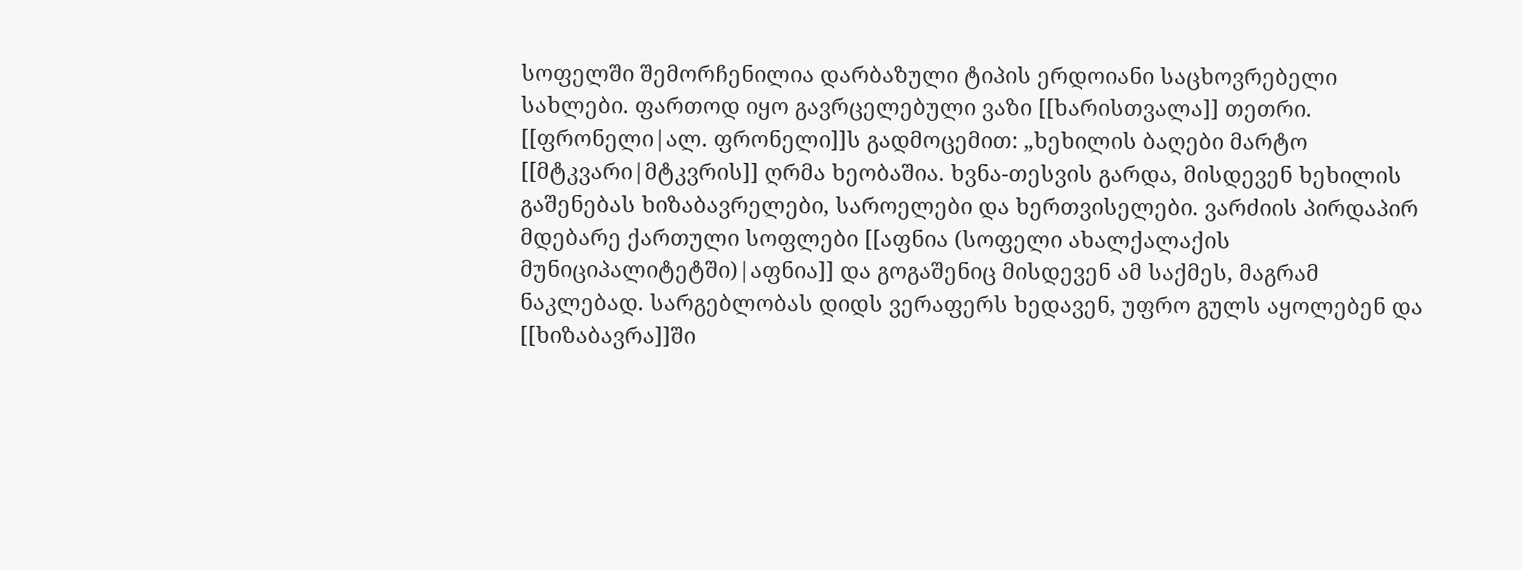სოფელში შემორჩენილია დარბაზული ტიპის ერდოიანი საცხოვრებელი სახლები. ფართოდ იყო გავრცელებული ვაზი [[ხარისთვალა]] თეთრი. [[ფრონელი|ალ. ფრონელი]]ს გადმოცემით: „ხეხილის ბაღები მარტო [[მტკვარი|მტკვრის]] ღრმა ხეობაშია. ხვნა-თესვის გარდა, მისდევენ ხეხილის გაშენებას ხიზაბავრელები, საროელები და ხერთვისელები. ვარძიის პირდაპირ მდებარე ქართული სოფლები [[აფნია (სოფელი ახალქალაქის მუნიციპალიტეტში)|აფნია]] და გოგაშენიც მისდევენ ამ საქმეს, მაგრამ ნაკლებად. სარგებლობას დიდს ვერაფერს ხედავენ, უფრო გულს აყოლებენ და [[ხიზაბავრა]]ში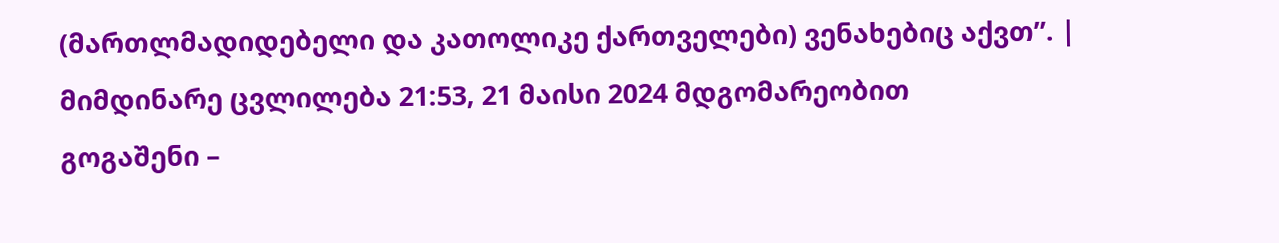(მართლმადიდებელი და კათოლიკე ქართველები) ვენახებიც აქვთ”. |
მიმდინარე ცვლილება 21:53, 21 მაისი 2024 მდგომარეობით
გოგაშენი –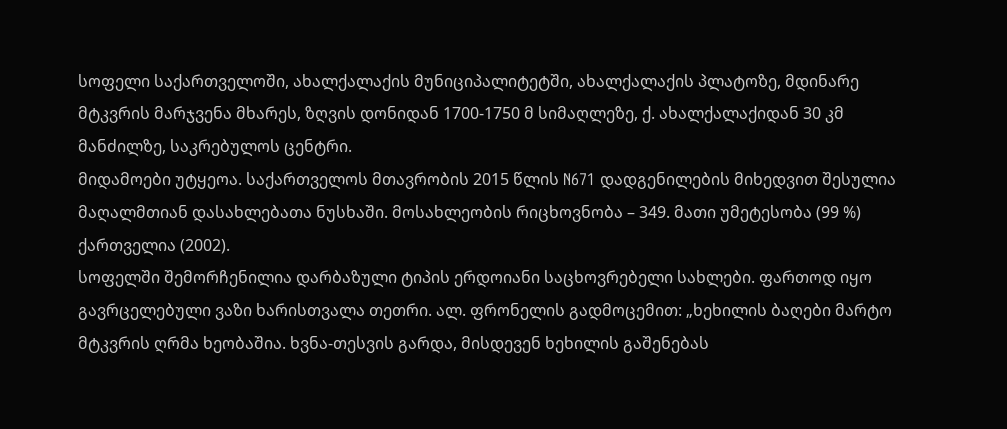სოფელი საქართველოში, ახალქალაქის მუნიციპალიტეტში, ახალქალაქის პლატოზე, მდინარე მტკვრის მარჯვენა მხარეს, ზღვის დონიდან 1700-1750 მ სიმაღლეზე, ქ. ახალქალაქიდან 30 კმ მანძილზე, საკრებულოს ცენტრი.
მიდამოები უტყეოა. საქართველოს მთავრობის 2015 წლის N671 დადგენილების მიხედვით შესულია მაღალმთიან დასახლებათა ნუსხაში. მოსახლეობის რიცხოვნობა – 349. მათი უმეტესობა (99 %) ქართველია (2002).
სოფელში შემორჩენილია დარბაზული ტიპის ერდოიანი საცხოვრებელი სახლები. ფართოდ იყო გავრცელებული ვაზი ხარისთვალა თეთრი. ალ. ფრონელის გადმოცემით: „ხეხილის ბაღები მარტო მტკვრის ღრმა ხეობაშია. ხვნა-თესვის გარდა, მისდევენ ხეხილის გაშენებას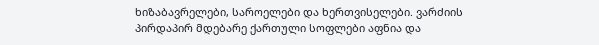ხიზაბავრელები, საროელები და ხერთვისელები. ვარძიის პირდაპირ მდებარე ქართული სოფლები აფნია და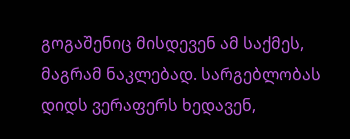გოგაშენიც მისდევენ ამ საქმეს, მაგრამ ნაკლებად. სარგებლობას დიდს ვერაფერს ხედავენ,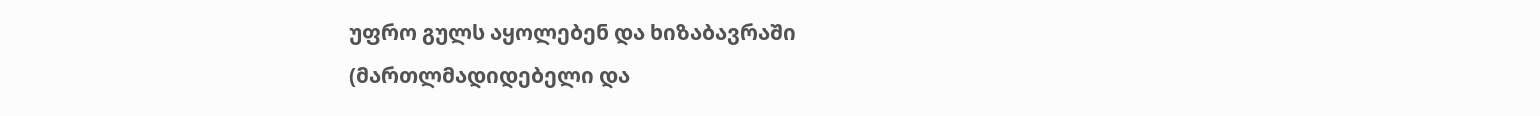უფრო გულს აყოლებენ და ხიზაბავრაში (მართლმადიდებელი და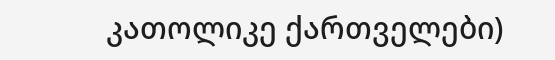კათოლიკე ქართველები)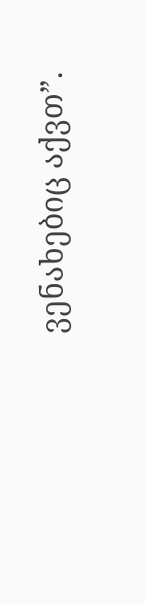ვენახებიც აქვთ”.